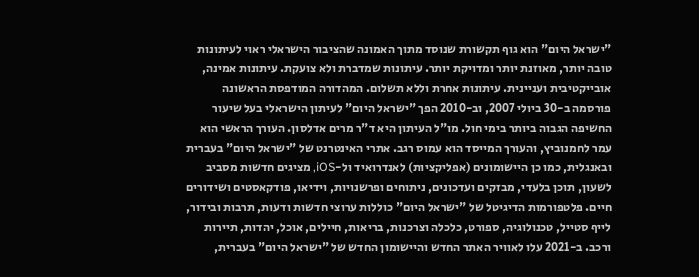"ישראל היום" הוא גוף תקשורת שנוסד מתוך האמונה שהציבור הישראלי ראוי לעיתונות טובה יותר, מאוזנת יותר ומדויקת יותר. עיתונות שמדברת ולא צועקת. עיתונות אמינה, אובייקטיבית ועניינית. עיתונות אחרת וללא תשלום. המהדורה המודפסת הראשונה פורסמה ב-30 ביולי 2007, וב-2010 הפך "ישראל היום" לעיתון הישראלי בעל שיעור החשיפה הגבוה ביותר בימי חול. מו"ל העיתון היא ד"ר מרים אדלסון. העורך הראשי הוא עמר לחמנוביץ, והעורך המייסד הוא עמוס רגב. אתרי האינטרנט של "ישראל היום" בעברית ובאנגלית, כמו כן היישומונים (אפליקציות) לאנדרואיד ול-iOS, מציגים חדשות מסביב לשעון, תוכן בלעדי, מבזקים ועדכונים, ניתוחים ופרשנויות, וידיאו, פודקאסטים ושידורים חיים. פלטפורמות הדיגיטל של "ישראל היום" כוללות ערוצי חדשות ודעות, תרבות ובידור, לייף סטייל, טכנולוגיה, ספורט, כלכלה וצרכנות, בריאות, חיילים, אוכל, יהדות, תיירות ורכב. ב-2021 עלו לאוויר האתר החדש והיישומון החדש של "ישראל היום" בעברית,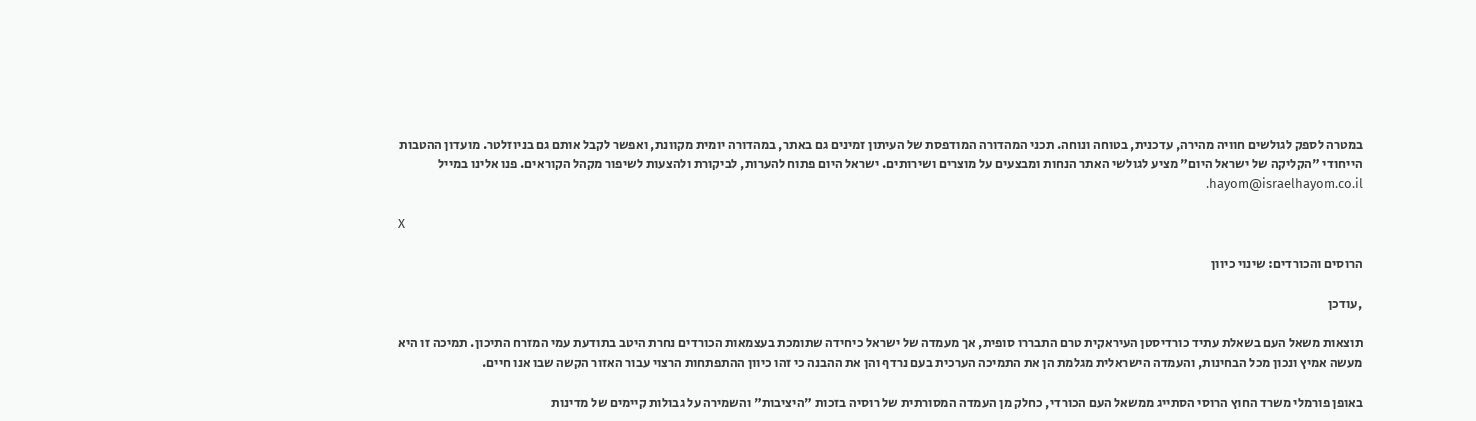במטרה לספק לגולשים חוויה מהירה, עדכנית, בטוחה ונוחה. תכני המהדורה המודפסת של העיתון זמינים גם באתר, במהדורה יומית מקוונת, ואפשר לקבל אותם גם בניוזלטר. מועדון ההטבות הייחודי "הקליקה של ישראל היום" מציע לגולשי האתר הנחות ומבצעים על מוצרים ושירותים. ישראל היום פתוח להערות, לביקורת ולהצעות לשיפור מקהל הקוראים. פנו אלינו במייל hayom@israelhayom.co.il.

X

הרוסים והכורדים: שינוי כיוון

,עודכן

תוצאות משאל העם בשאלת עתיד כורדיסטן העיראקית טרם התבררו סופית, אך מעמדה של ישראל כיחידה שתומכת בעצמאות הכורדים נחרת היטב בתודעת עמי המזרח התיכון. תמיכה זו היא מעשה אמיץ ונכון מכל הבחינות, והעמדה הישראלית מגלמת הן את התמיכה הערכית בעם נרדף והן את ההבנה כי זהו כיוון ההתפתחות הרצוי עבור האזור הקשה שבו אנו חיים.

באופן פורמלי משרד החוץ הרוסי הסתייג ממשאל העם הכורדי, כחלק מן העמדה המסורתית של רוסיה בזכות "היציבות" והשמירה על גבולות קיימים של מדינות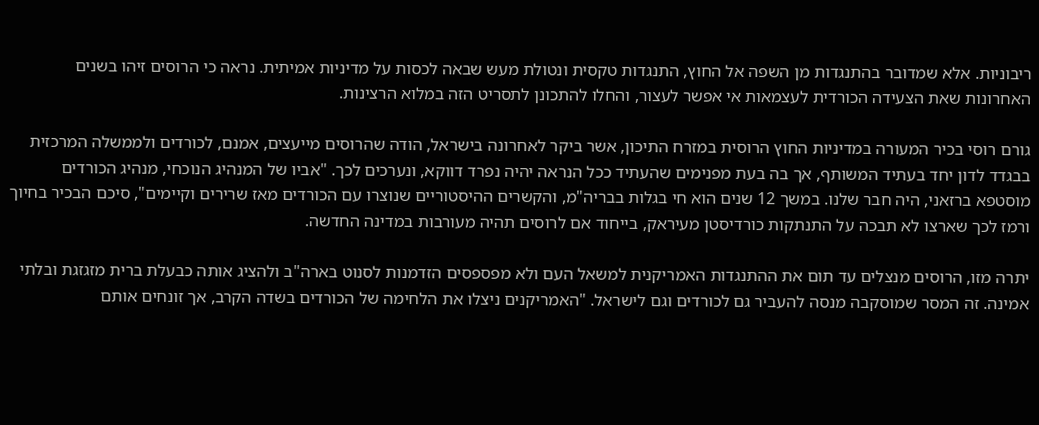ריבוניות. אלא שמדובר בהתנגדות מן השפה אל החוץ, התנגדות טקסית ונטולת מעש שבאה לכסות על מדיניות אמיתית. נראה כי הרוסים זיהו בשנים האחרונות שאת הצעידה הכורדית לעצמאות אי אפשר לעצור, והחלו להתכונן לתסריט הזה במלוא הרצינות.

גורם רוסי בכיר המעורה במדיניות החוץ הרוסית במזרח התיכון, אשר ביקר לאחרונה בישראל, הודה שהרוסים מייעצים, אמנם, לכורדים ולממשלה המרכזית בבגדד לדון יחד בעתיד המשותף, אך בה בעת מפנימים שהעתיד ככל הנראה יהיה נפרד דווקא, ונערכים לכך. "אביו של המנהיג הנוכחי, מנהיג הכורדים מוסטפא ברזאני, היה חבר שלנו. במשך 12 שנים הוא חי בגלות בבריה"מ, והקשרים ההיסטוריים שנוצרו עם הכורדים מאז שרירים וקיימים", סיכם הבכיר בחיוך ורמז לכך שארצו לא תבכה על התנתקות כורדיסטן מעיראק, בייחוד אם לרוסים תהיה מעורבות במדינה החדשה.

יתרה מזו, הרוסים מנצלים עד תום את ההתנגדות האמריקנית למשאל העם ולא מפספסים הזדמנות לסנוט בארה"ב ולהציג אותה כבעלת ברית מזגזגת ובלתי אמינה. זה המסר שמוסקבה מנסה להעביר גם לכורדים וגם לישראל. "האמריקנים ניצלו את הלחימה של הכורדים בשדה הקרב, אך זונחים אותם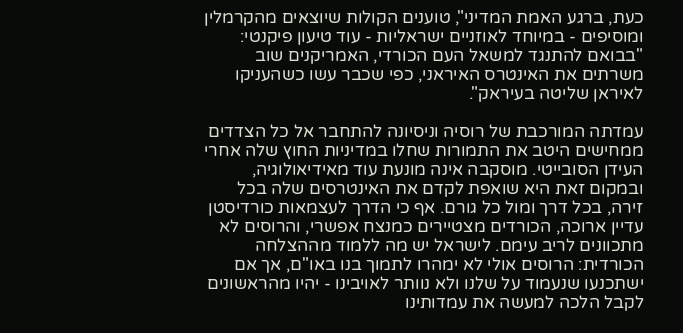כעת, ברגע האמת המדיני", טוענים הקולות שיוצאים מהקרמלין ומוסיפים - במיוחד לאוזניים ישראליות - עוד טיעון פיקנטי: "בבואם להתנגד למשאל העם הכורדי, האמריקנים שוב משרתים את האינטרס האיראני, כפי שכבר עשו כשהעניקו לאיראן שליטה בעיראק".

עמדתה המורכבת של רוסיה וניסיונה להתחבר אל כל הצדדים ממחישים היטב את התמורות שחלו במדיניות החוץ שלה אחרי העידן הסובייטי. מוסקבה אינה מונעת עוד מאידיאולוגיה, ובמקום זאת היא שואפת לקדם את האינטרסים שלה בכל זירה, בכל דרך ומול כל גורם. אף כי הדרך לעצמאות כורדיסטן עדיין ארוכה, הכורדים מצטיירים כמנצח אפשרי, והרוסים לא מתכוונים לריב עימם. לישראל יש מה ללמוד מההצלחה הכורדית: הרוסים אולי לא ימהרו לתמוך בנו באו"ם, אך אם ישתכנעו שנעמוד על שלנו ולא נוותר לאויבינו - יהיו מהראשונים לקבל הלכה למעשה את עמדותינו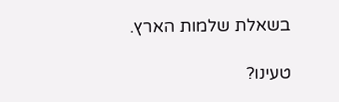בשאלת שלמות הארץ.

טעינו?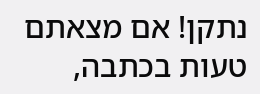נתקן! אם מצאתם טעות בכתבה,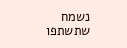נשמח שתשתפו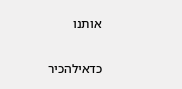אותנו

כדאילהכיר